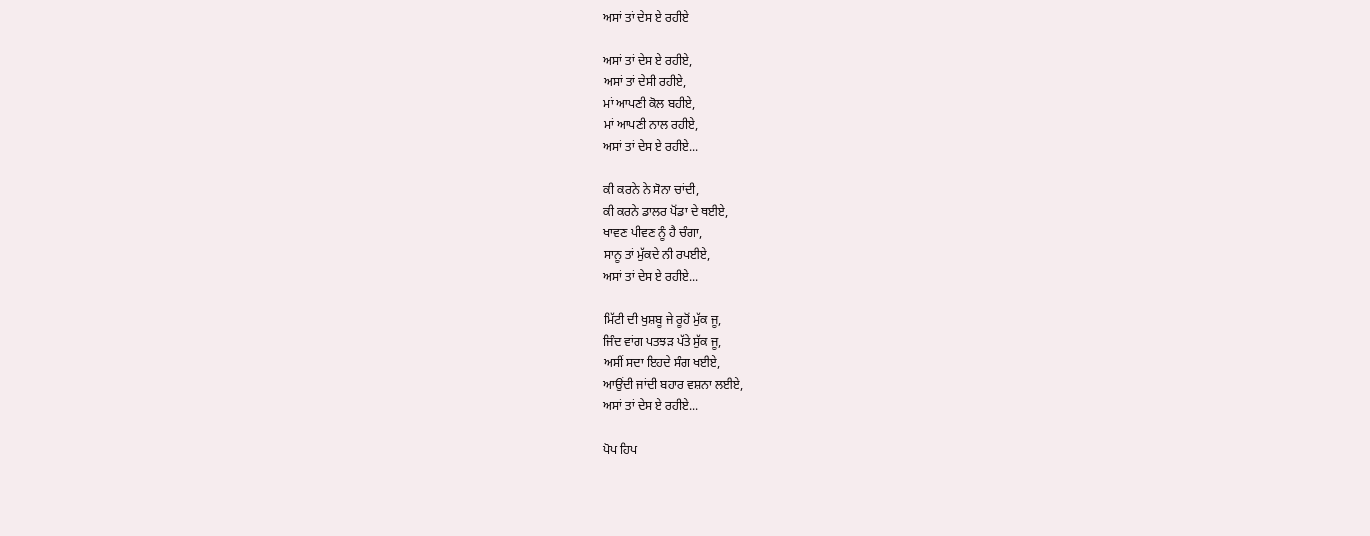ਅਸਾਂ ਤਾਂ ਦੇਸ ਏ ਰਹੀਏ

ਅਸਾਂ ਤਾਂ ਦੇਸ ਏ ਰਹੀਏ,
ਅਸਾਂ ਤਾਂ ਦੇਸੀ ਰਹੀਏ,
ਮਾਂ ਆਪਣੀ ਕੋਲ ਬਹੀਏ,
ਮਾਂ ਆਪਣੀ ਨਾਲ ਰਹੀਏ,
ਅਸਾਂ ਤਾਂ ਦੇਸ ਏ ਰਹੀਏ...

ਕੀ ਕਰਨੇ ਨੇ ਸੋਨਾ ਚਾਂਦੀ,
ਕੀ ਕਰਨੇ ਡਾਲਰ ਪੋਂਡਾ ਦੇ ਥਈਏ,
ਖਾਵਣ ਪੀਵਣ ਨੂੰ ਹੈ ਚੰਗਾ,
ਸਾਨੂ ਤਾਂ ਮੁੱਕਦੇ ਨੀ ਰਪਈਏ,
ਅਸਾਂ ਤਾਂ ਦੇਸ ਏ ਰਹੀਏ...

ਮਿੱਟੀ ਦੀ ਖੁਸ਼ਬੂ ਜੇ ਰੂਹੋਂ ਮੁੱਕ ਜੂ,
ਜਿੰਦ ਵਾਂਗ ਪਤਝੜ ਪੱਤੇ ਸੁੱਕ ਜੂ,
ਅਸੀਂ ਸਦਾ ਇਹਦੇ ਸੰਗ ਖਈਏ,
ਆਉਂਦੀ ਜਾਂਦੀ ਬਹਾਰ ਵਸ਼ਨਾ ਲਈਏ,
ਅਸਾਂ ਤਾਂ ਦੇਸ ਏ ਰਹੀਏ...

ਪੋਪ ਹਿਪ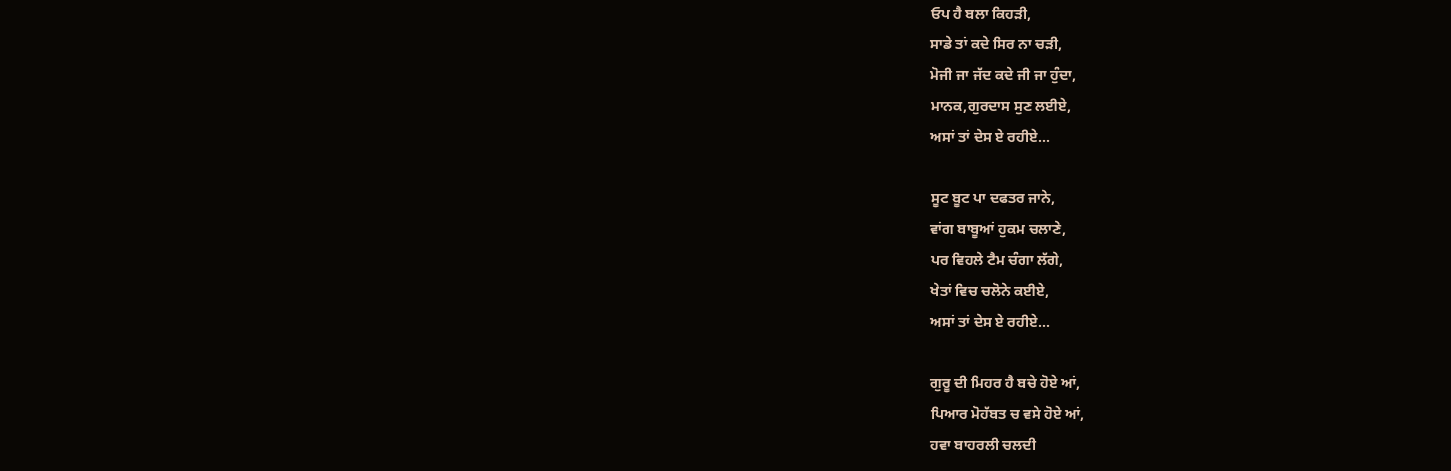ਓਪ ਹੈ ਬਲਾ ਕਿਹੜੀ,
ਸਾਡੇ ਤਾਂ ਕਦੇ ਸਿਰ ਨਾ ਚੜੀ,
ਮੋਜੀ ਜਾ ਜੱਦ ਕਦੇ ਜੀ ਜਾ ਹੁੰਦਾ,
ਮਾਨਕ,ਗੁਰਦਾਸ ਸੁਣ ਲਈਏ,
ਅਸਾਂ ਤਾਂ ਦੇਸ ਏ ਰਹੀਏ...

ਸੂਟ ਬੂਟ ਪਾ ਦਫਤਰ ਜਾਨੇ,
ਵਾਂਗ ਬਾਬੂਆਂ ਹੁਕਮ ਚਲਾਣੇ,
ਪਰ ਵਿਹਲੇ ਟੈਮ ਚੰਗਾ ਲੱਗੇ,
ਖੇਤਾਂ ਵਿਚ ਚਲੋਨੇ ਕਈਏ,
ਅਸਾਂ ਤਾਂ ਦੇਸ ਏ ਰਹੀਏ...

ਗੁਰੂ ਦੀ ਮਿਹਰ ਹੈ ਬਚੇ ਹੋਏ ਆਂ,
ਪਿਆਰ ਮੋਹੱਬਤ ਚ ਵਸੇ ਹੋਏ ਆਂ,
ਹਵਾ ਬਾਹਰਲੀ ਚਲਦੀ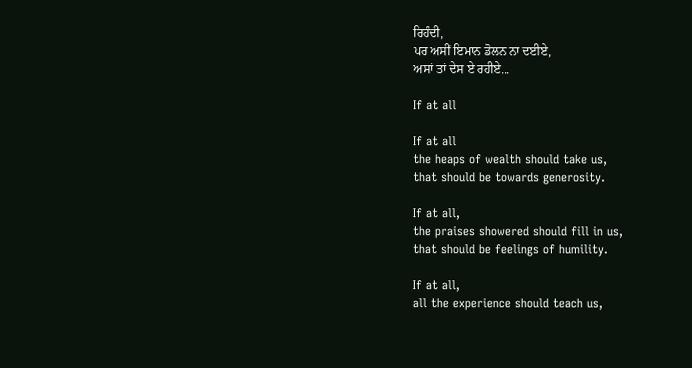ਰਿਹੰਦੀ,
ਪਰ ਅਸੀਂ ਇਮਾਨ ਡੋਲਨ ਨਾ ਦਈਏ,
ਅਸਾਂ ਤਾਂ ਦੇਸ ਏ ਰਹੀਏ...

If at all

If at all
the heaps of wealth should take us,
that should be towards generosity.

If at all,
the praises showered should fill in us,
that should be feelings of humility.

If at all,
all the experience should teach us,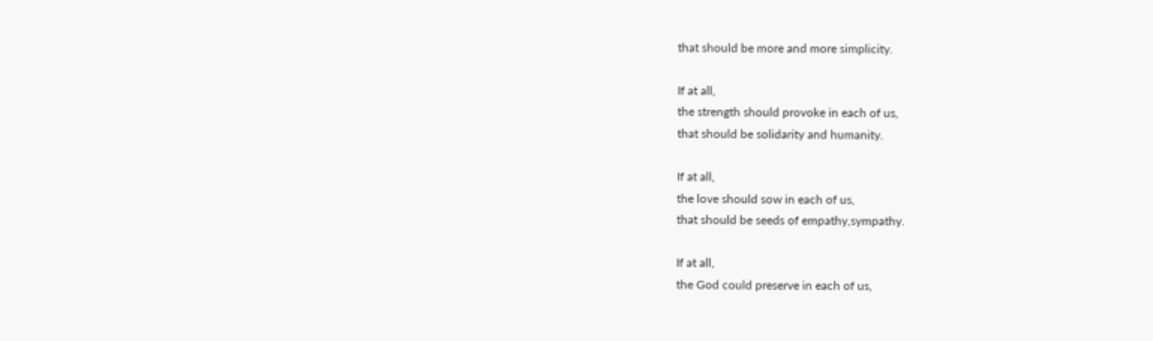that should be more and more simplicity.

If at all,
the strength should provoke in each of us,
that should be solidarity and humanity.

If at all,
the love should sow in each of us,
that should be seeds of empathy,sympathy.

If at all,
the God could preserve in each of us,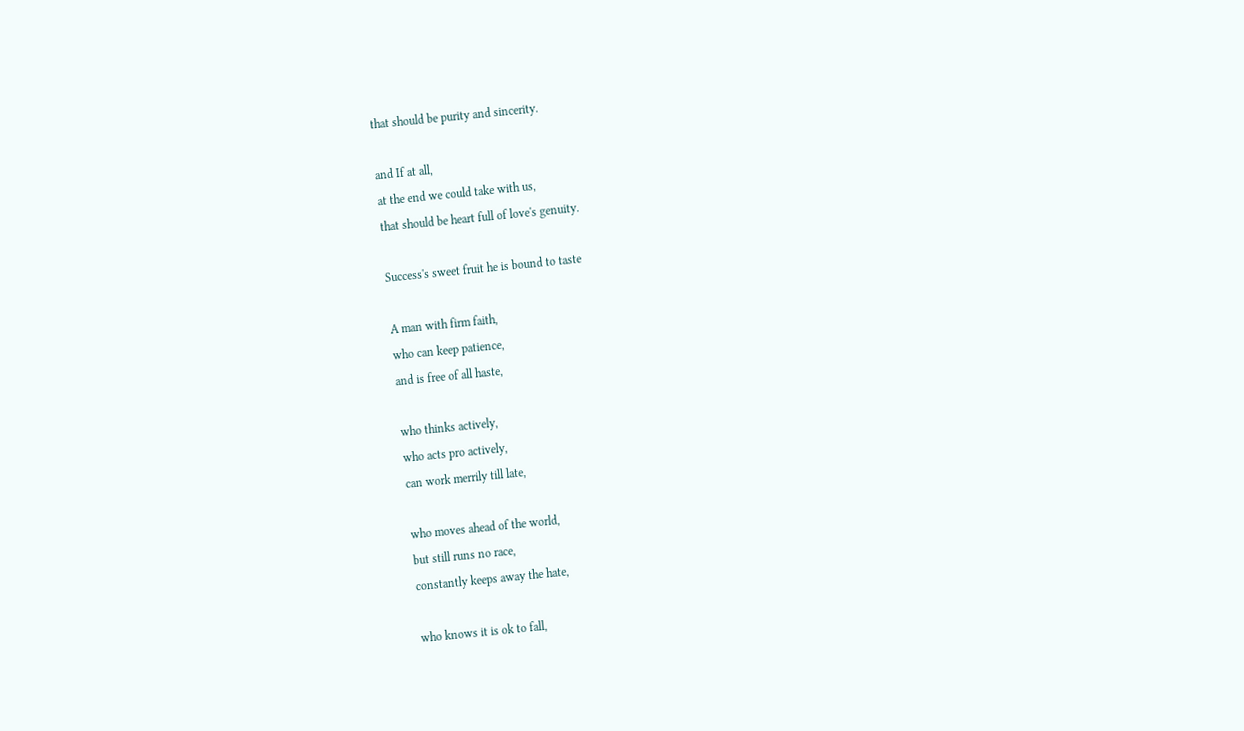that should be purity and sincerity.

and If at all,
at the end we could take with us,
that should be heart full of love's genuity.

Success's sweet fruit he is bound to taste

A man with firm faith,
who can keep patience,
and is free of all haste,

who thinks actively,
who acts pro actively,
can work merrily till late,

who moves ahead of the world,
but still runs no race,
constantly keeps away the hate,

who knows it is ok to fall,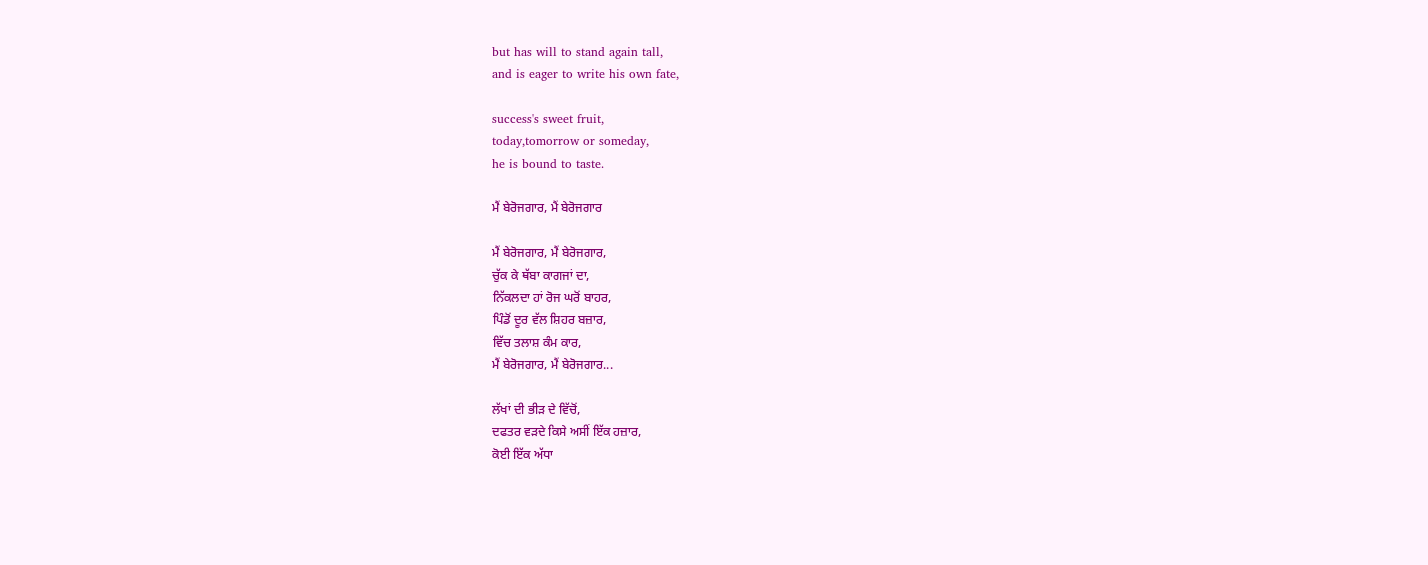but has will to stand again tall,
and is eager to write his own fate,

success's sweet fruit,
today,tomorrow or someday,
he is bound to taste.

ਮੈਂ ਬੇਰੋਜਗਾਰ, ਮੈਂ ਬੇਰੋਜਗਾਰ

ਮੈਂ ਬੇਰੋਜਗਾਰ, ਮੈਂ ਬੇਰੋਜਗਾਰ,
ਚੁੱਕ ਕੇ ਥੱਬਾ ਕਾਗਜਾਂ ਦਾ,
ਨਿੱਕਲਦਾ ਹਾਂ ਰੋਜ ਘਰੋਂ ਬਾਹਰ,
ਪਿੰਡੋਂ ਦੂਰ ਵੱਲ ਸ਼ਿਹਰ ਬਜ਼ਾਰ,
ਵਿੱਚ ਤਲਾਸ਼ ਕੰਮ ਕਾਰ,
ਮੈਂ ਬੇਰੋਜਗਾਰ, ਮੈਂ ਬੇਰੋਜਗਾਰ...

ਲੱਖਾਂ ਦੀ ਭੀੜ ਦੇ ਵਿੱਚੋਂ,
ਦਫਤਰ ਵੜਦੇ ਕਿਸੇ ਅਸੀਂ ਇੱਕ ਹਜ਼ਾਰ,
ਕੋਈ ਇੱਕ ਅੱਧਾ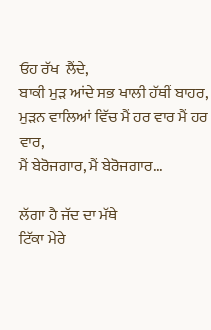ਓਹ ਰੱਖ  ਲੈਂਦੇ,
ਬਾਕੀ ਮੁੜ ਆਂਦੇ ਸਭ ਖਾਲੀ ਹੱਥੀਂ ਬਾਹਰ,
ਮੁੜਨ ਵਾਲਿਆਂ ਵਿੱਚ ਮੈਂ ਹਰ ਵਾਰ ਮੈਂ ਹਰ ਵਾਰ,
ਮੈਂ ਬੇਰੋਜਗਾਰ, ਮੈਂ ਬੇਰੋਜਗਾਰ...

ਲੱਗਾ ਹੈ ਜੱਦ ਦਾ ਮੱਥੇ
ਟਿੱਕਾ ਮੇਰੇ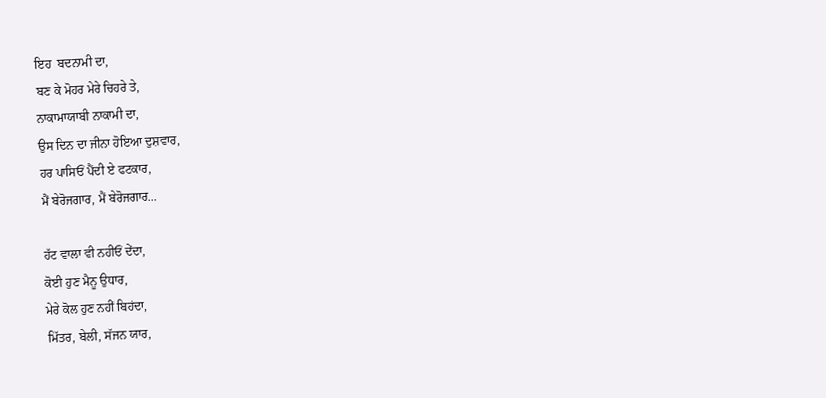ਇਹ  ਬਦਨਾਮੀ ਦਾ,
ਬਣ ਕੇ ਮੋਹਰ ਮੇਰੇ ਚਿਹਰੇ ਤੇ,
ਨਾਕਾਮਾਯਾਬੀ ਨਾਕਾਮੀ ਦਾ,
ਉਸ ਦਿਨ ਦਾ ਜੀਨਾ ਹੋਇਆ ਦੁਸ਼ਵਾਰ,
ਹਰ ਪਾਸਿਓਂ ਪੈਂਦੀ ਏ ਫਟਕਾਰ,
ਮੈਂ ਬੇਰੋਜਗਾਰ, ਮੈਂ ਬੇਰੋਜਗਾਰ...

ਹੱਟ ਵਾਲਾ ਵੀ ਨਹੀਓਂ ਦੇਂਦਾ,
ਕੋਈ ਹੁਣ ਮੈਨੂ ਉਧਾਰ,
ਮੇਰੇ ਕੋਲ ਹੁਣ ਨਹੀਂ ਬਿਹਂਦਾ,
ਮਿੱਤਰ, ਬੇਲੀ, ਸੱਜਨ ਯਾਰ,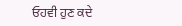ਓਹਵੀ ਹੁਣ ਕਦੇ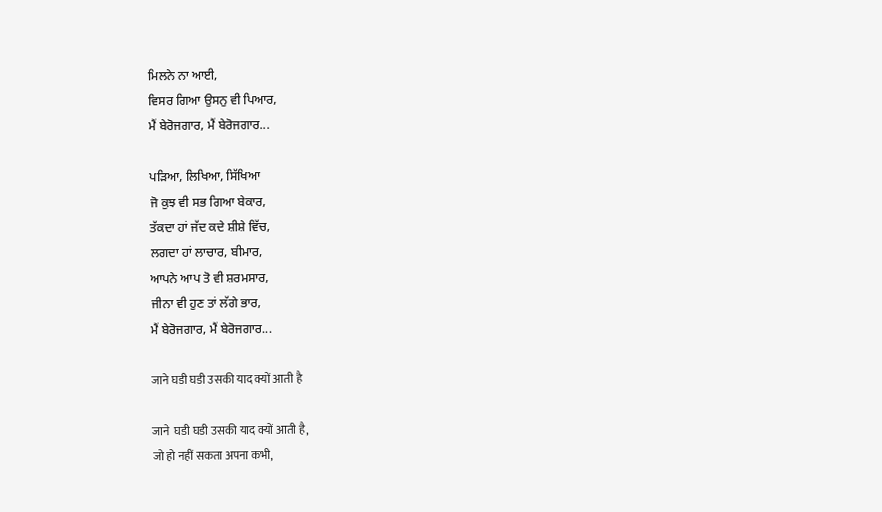ਮਿਲਨੇ ਨਾ ਆਈ,
ਵਿਸਰ ਗਿਆ ਉਸਨੁ ਵੀ ਪਿਆਰ,
ਮੈਂ ਬੇਰੋਜਗਾਰ, ਮੈਂ ਬੇਰੋਜਗਾਰ...

ਪੜਿਆ, ਲਿਖਿਆ, ਸਿੱਖਿਆ
ਜੋ ਕੁਝ ਵੀ ਸਭ ਗਿਆ ਬੇਕਾਰ,
ਤੱਕਦਾ ਹਾਂ ਜੱਦ ਕਦੇ ਸ਼ੀਸ਼ੇ ਵਿੱਚ,
ਲਗਦਾ ਹਾਂ ਲਾਚਾਰ, ਬੀਮਾਰ,
ਆਪਨੇ ਆਪ ਤੋ ਵੀ ਸ਼ਰਮਸਾਰ,
ਜੀਨਾ ਵੀ ਹੁਣ ਤਾਂ ਲੱਗੇ ਭਾਰ,
ਮੈਂ ਬੇਰੋਜਗਾਰ, ਮੈਂ ਬੇਰੋਜਗਾਰ...

जाने घडी घडी उसकी याद क्यों आती है

जाने  घडी घडी उसकी याद क्यों आती है,
जो हो नहीं सकता अपना कभी,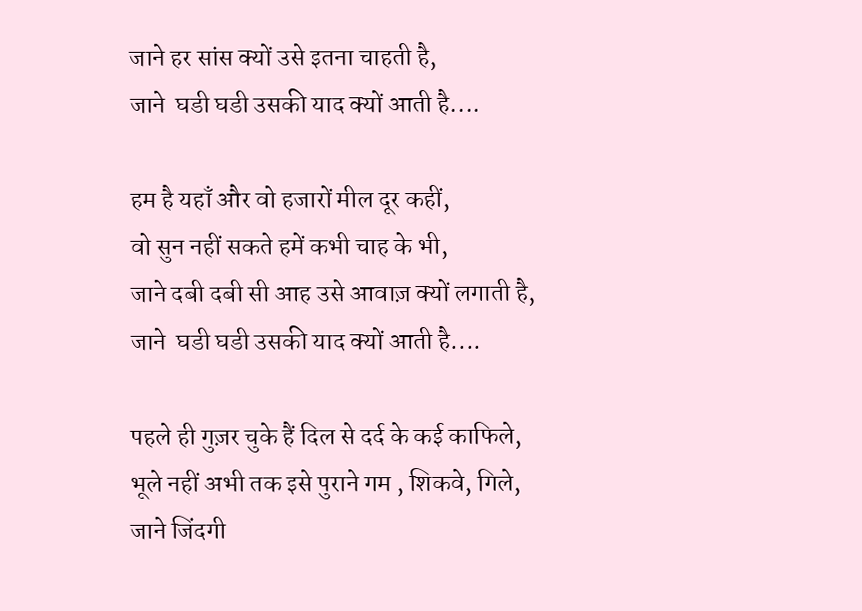जाने हर सांस क्यों उसे इतना चाहती है,
जाने  घडी घडी उसकी याद क्यों आती है....

हम है यहाँ और वो हजारों मील दूर कहीं,
वो सुन नहीं सकते हमें कभी चाह के भी,
जाने दबी दबी सी आह उसे आवाज़ क्यों लगाती है,
जाने  घडी घडी उसकी याद क्यों आती है....

पहले ही गुज़र चुके हैं दिल से दर्द के कई काफिले,
भूले नहीं अभी तक इसे पुराने गम , शिकवे, गिले,
जाने जिंदगी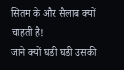सितम के और सैलाब क्यों चाहती है!
जाने क्यों घडी घडी उसकी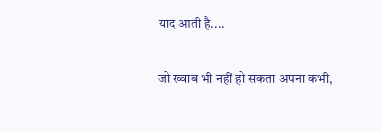याद आती है....

जो ख्वाब भी नहीं हो सकता अपना कभी,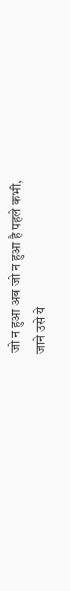जो न हुआ अब जो न हुआ है पहले कभी,
जाने उसे ये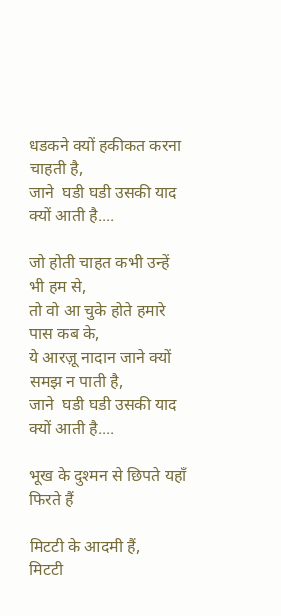धडकने क्यों हकीकत करना चाहती है,
जाने  घडी घडी उसकी याद क्यों आती है....

जो होती चाहत कभी उन्हें भी हम से,
तो वो आ चुके होते हमारे पास कब के,
ये आरज़ू नादान जाने क्यों समझ न पाती है,
जाने  घडी घडी उसकी याद क्यों आती है....

भूख के दुश्मन से छिपते यहाँ फिरते हैं

मिटटी के आदमी हैं,
मिटटी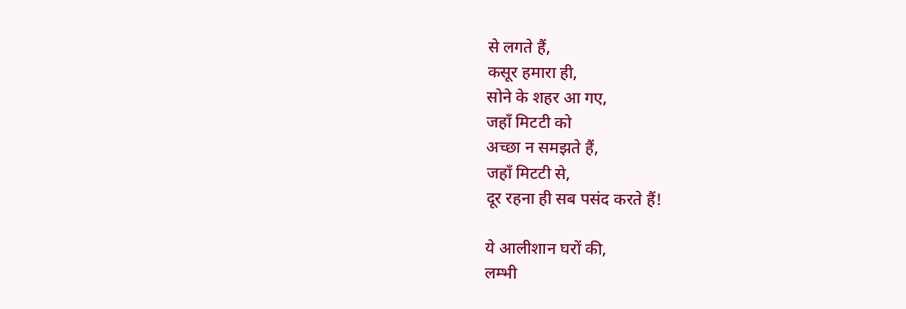से लगते हैं,
कसूर हमारा ही,
सोने के शहर आ गए,
जहाँ मिटटी को
अच्छा न समझते हैं,
जहाँ मिटटी से,
दूर रहना ही सब पसंद करते हैं!

ये आलीशान घरों की,
लम्भी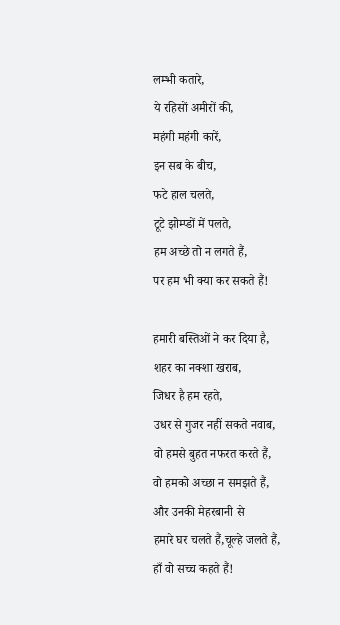लम्भी कतारे,
ये रहिसों अमीरों की,
महंगी महंगी कारें,
इन सब के बीच,
फटे हाल चलते,
टूटे झोम्प्डों में पलते,
हम अच्छे तो न लगते हैं,
पर हम भी क्या कर सकते हैं!

हमारी बस्तिओं ने कर दिया है,
शहर का नक्शा खराब,
जिधर है हम रहते,
उधर से गुजर नहीं सकते नवाब,
वो हमसे बुहत नफरत करते हैं,
वो हमको अच्छा न समझते हैं,
और उनकी मेहरबानी से
हमारे घर चलते हैं,चूल्हे जलते हैं,
हाँ वो सच्च कहते हैं!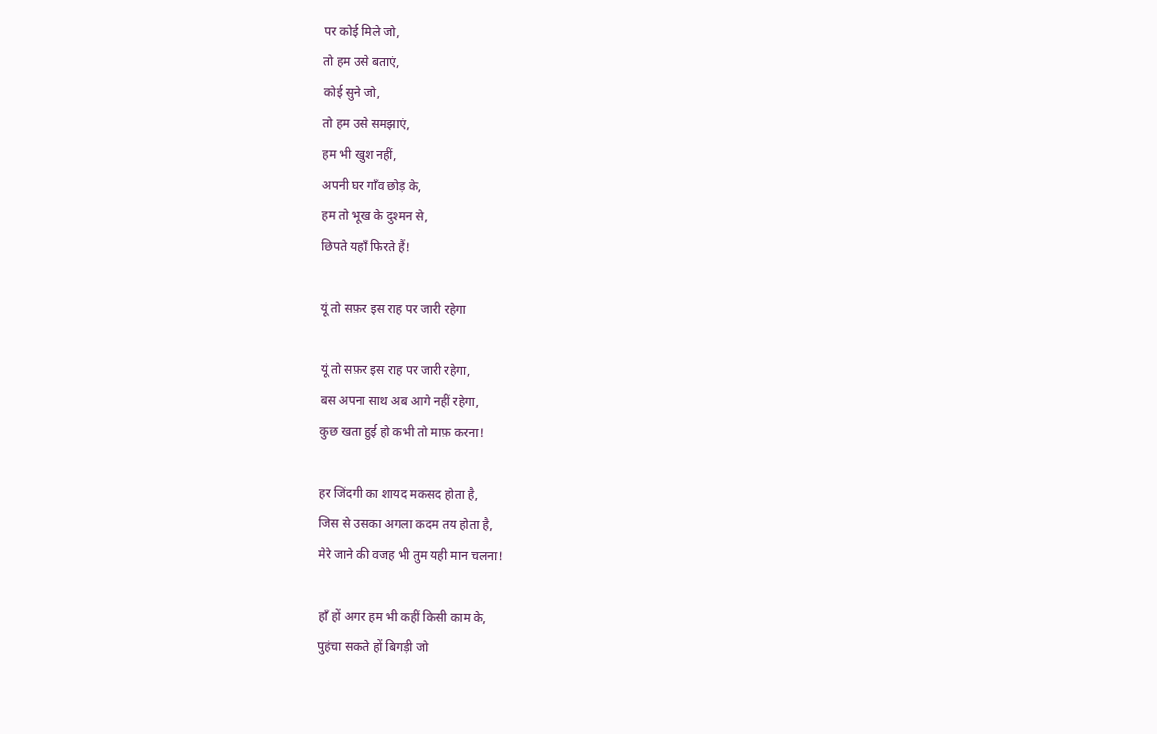पर कोई मिले जो,
तो हम उसे बताएं,
कोई सुने जो,
तो हम उसे समझाएं,
हम भी खुश नहीं,
अपनी घर गाँव छोड़ के,
हम तो भूख के दुश्मन से,
छिपते यहाँ फिरते हैं!

यूं तो सफ़र इस राह पर जारी रहेगा

यूं तो सफ़र इस राह पर जारी रहेगा,
बस अपना साथ अब आगे नहीं रहेगा,
कुछ खता हुई हो कभी तो माफ़ करना!

हर जिंदगी का शायद मकसद होता है,
जिस से उसका अगला कदम तय होता है,
मेरे जाने की वजह भी तुम यही मान चलना!

हाँ हों अगर हम भी कहीं किसी काम के,
पुहंचा सकते हों बिगड़ी जो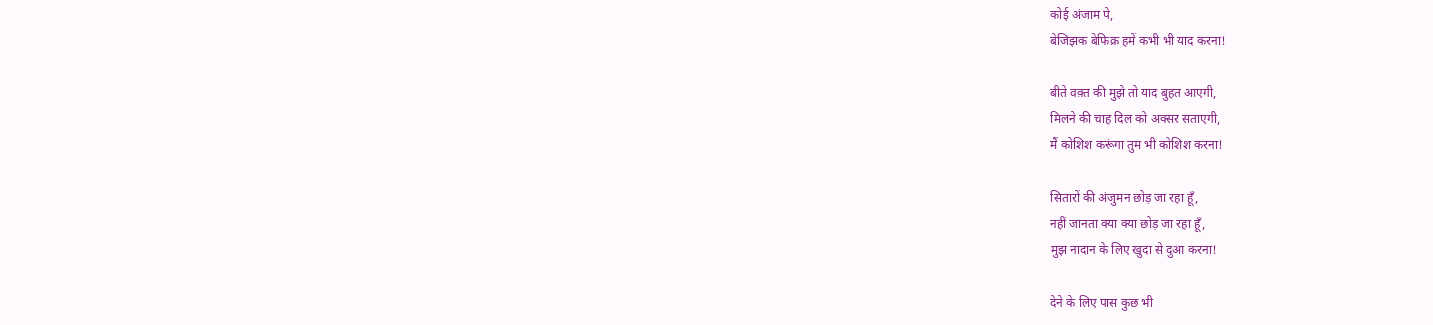कोई अंजाम पे,
बेजिझक बेफिक्र हमें कभी भी याद करना!

बीते वक़्त की मुझे तो याद बुहत आएगी,
मिलने की चाह दिल को अक्सर सताएगी,
मैं कोशिश करूंगा तुम भी कोशिश करना!

सितारों की अंजुमन छोड़ जा रहा हूँ,
नहीं जानता क्या क्या छोड़ जा रहा हूँ,
मुझ नादान के लिए खुदा से दुआ करना!

देने के लिए पास कुछ भी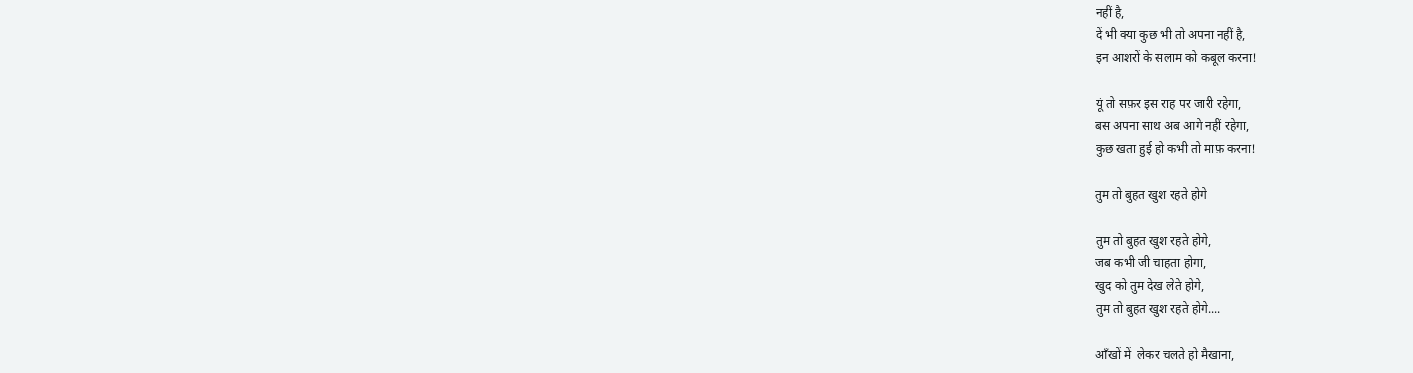नहीं है,
दें भी क्या कुछ भी तो अपना नहीं है,
इन आशरों के सलाम को कबूल करना!

यूं तो सफ़र इस राह पर जारी रहेगा,
बस अपना साथ अब आगे नहीं रहेगा,
कुछ खता हुई हो कभी तो माफ़ करना!

तुम तो बुहत खुश रहते होगे

तुम तो बुहत खुश रहते होगे,
जब कभी जी चाहता होगा,
खुद को तुम देख लेते होगे,
तुम तो बुहत खुश रहते होगे....

आँखों में  लेकर चलते हो मैखाना,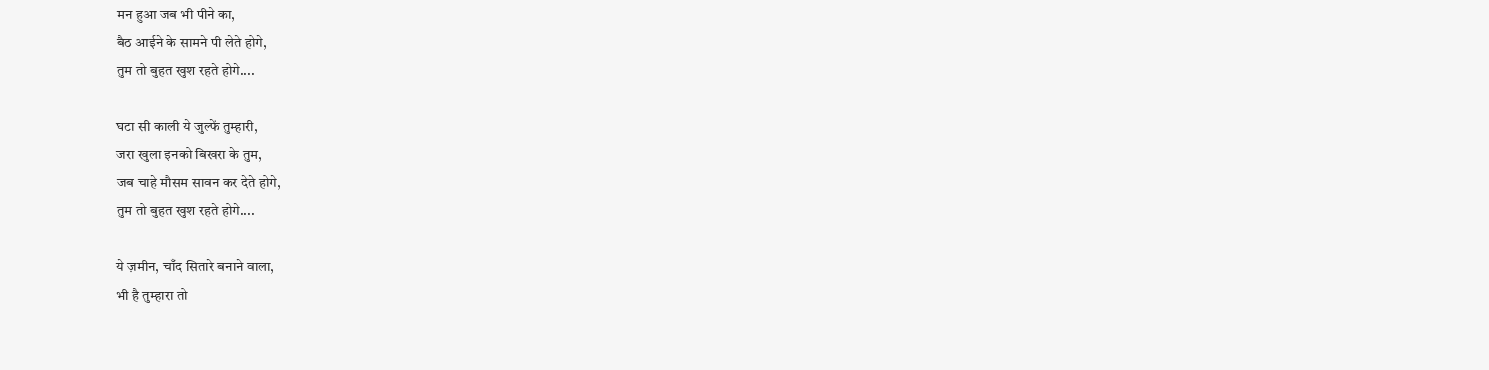मन हुआ जब भी पीने का,
बैठ आईने के सामने पी लेते होगे,
तुम तो बुहत खुश रहते होगे....

घटा सी काली ये जुल्फें तुम्हारी,
जरा खुला इनको बिखरा के तुम,
जब चाहे मौसम सावन कर देते होगे,
तुम तो बुहत खुश रहते होगे....

ये ज़मीन, चाँद सितारे बनाने वाला,
भी है तुम्हारा तो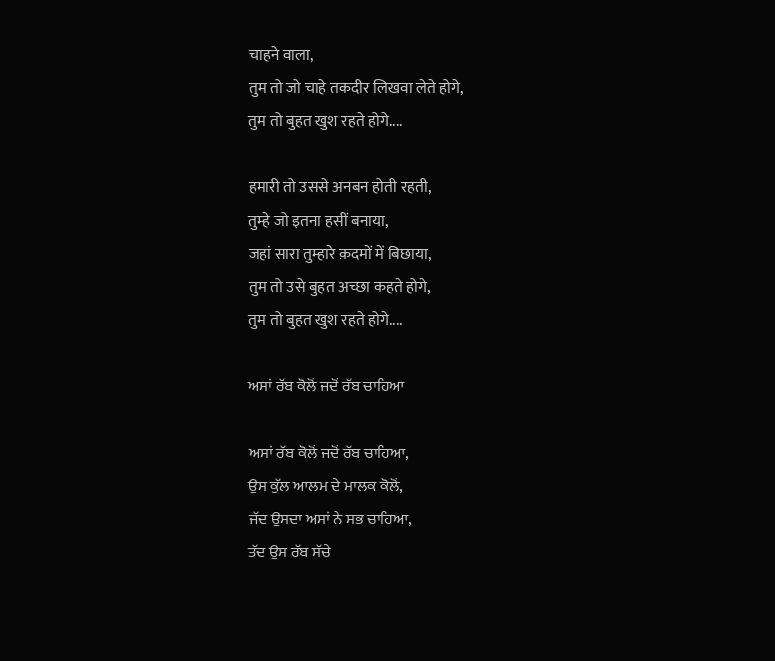चाहने वाला,
तुम तो जो चाहे तकदीर लिखवा लेते होगे,
तुम तो बुहत खुश रहते होगे....

हमारी तो उससे अनबन होती रहती,
तुम्हे जो इतना हसीं बनाया,
जहां सारा तुम्हारे क़दमों में बिछाया,
तुम तो उसे बुहत अच्छा कहते होगे,
तुम तो बुहत खुश रहते होगे....

ਅਸਾਂ ਰੱਬ ਕੋਲੋਂ ਜਦੋਂ ਰੱਬ ਚਾਹਿਆ

ਅਸਾਂ ਰੱਬ ਕੋਲੋਂ ਜਦੋਂ ਰੱਬ ਚਾਹਿਆ,
ਉਸ ਕੁੱਲ ਆਲਮ ਦੇ ਮਾਲਕ ਕੋਲੋਂ,
ਜੱਦ ਉਸਦਾ ਅਸਾਂ ਨੇ ਸਭ ਚਾਹਿਆ,
ਤੱਦ ਉਸ ਰੱਬ ਸੱਚੇ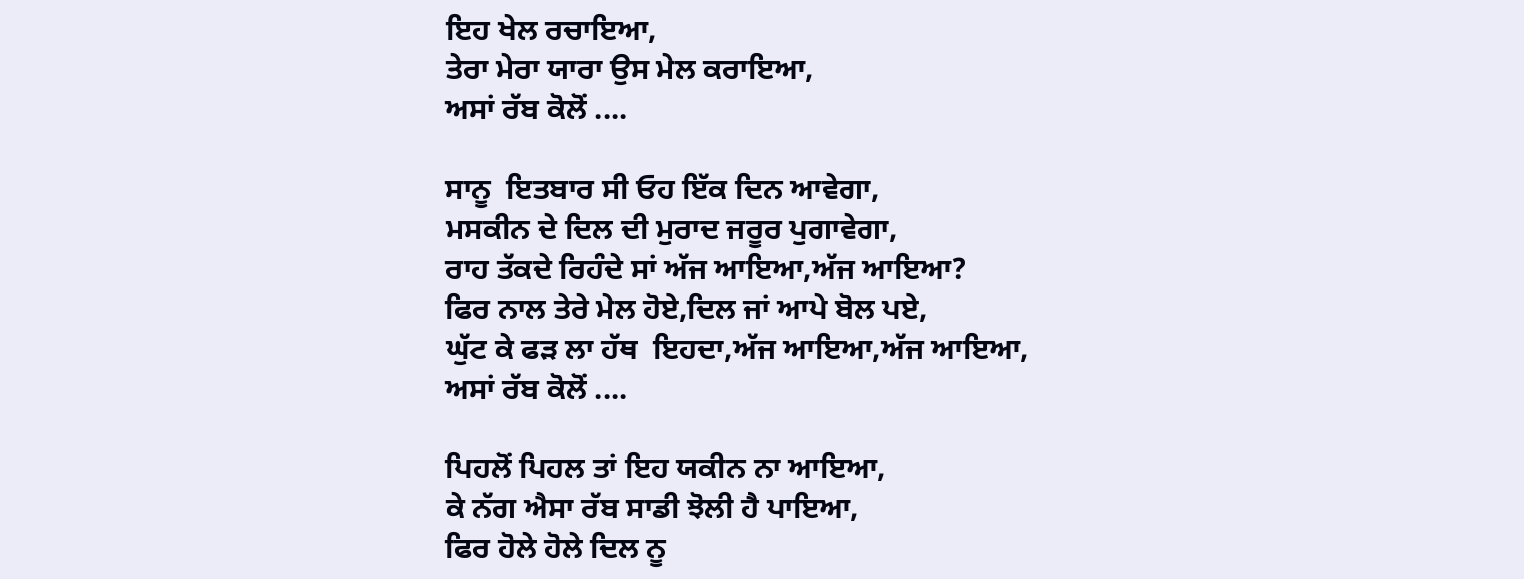ਇਹ ਖੇਲ ਰਚਾਇਆ,
ਤੇਰਾ ਮੇਰਾ ਯਾਰਾ ਉਸ ਮੇਲ ਕਰਾਇਆ,
ਅਸਾਂ ਰੱਬ ਕੋਲੋਂ ....

ਸਾਨੂ  ਇਤਬਾਰ ਸੀ ਓਹ ਇੱਕ ਦਿਨ ਆਵੇਗਾ,
ਮਸਕੀਨ ਦੇ ਦਿਲ ਦੀ ਮੁਰਾਦ ਜਰੂਰ ਪੁਗਾਵੇਗਾ,
ਰਾਹ ਤੱਕਦੇ ਰਿਹੰਦੇ ਸਾਂ ਅੱਜ ਆਇਆ,ਅੱਜ ਆਇਆ?
ਫਿਰ ਨਾਲ ਤੇਰੇ ਮੇਲ ਹੋਏ,ਦਿਲ ਜਾਂ ਆਪੇ ਬੋਲ ਪਏ,
ਘੁੱਟ ਕੇ ਫੜ ਲਾ ਹੱਥ  ਇਹਦਾ,ਅੱਜ ਆਇਆ,ਅੱਜ ਆਇਆ,
ਅਸਾਂ ਰੱਬ ਕੋਲੋਂ ....

ਪਿਹਲੋਂ ਪਿਹਲ ਤਾਂ ਇਹ ਯਕੀਨ ਨਾ ਆਇਆ,
ਕੇ ਨੱਗ ਐਸਾ ਰੱਬ ਸਾਡੀ ਝੋਲੀ ਹੈ ਪਾਇਆ,
ਫਿਰ ਹੋਲੇ ਹੋਲੇ ਦਿਲ ਨੂ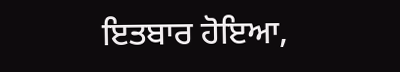ਇਤਬਾਰ ਹੋਇਆ,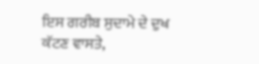ਇਸ ਗਰੀਬ ਸੁਦਾਮੇ ਦੇ ਦੁਖ ਕੱਟਣ ਵਾਸਤੇ,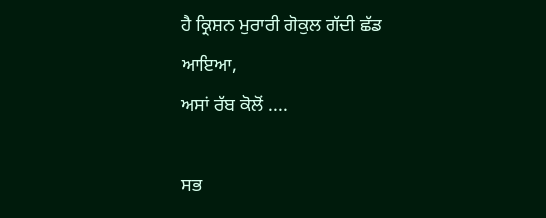ਹੈ ਕ੍ਰਿਸ਼ਨ ਮੁਰਾਰੀ ਗੋਕੁਲ ਗੱਦੀ ਛੱਡ ਆਇਆ,
ਅਸਾਂ ਰੱਬ ਕੋਲੋਂ ....

ਸਭ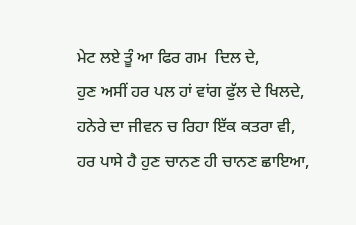ਮੇਟ ਲਏ ਤੂੰ ਆ ਫਿਰ ਗਮ  ਦਿਲ ਦੇ,
ਹੁਣ ਅਸੀਂ ਹਰ ਪਲ ਹਾਂ ਵਾਂਗ ਫੁੱਲ ਦੇ ਖਿਲਦੇ,
ਹਨੇਰੇ ਦਾ ਜੀਵਨ ਚ ਰਿਹਾ ਇੱਕ ਕਤਰਾ ਵੀ,
ਹਰ ਪਾਸੇ ਹੈ ਹੁਣ ਚਾਨਣ ਹੀ ਚਾਨਣ ਛਾਇਆ,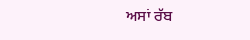ਅਸਾਂ ਰੱਬ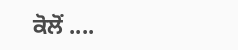ਕੋਲੋਂ ....